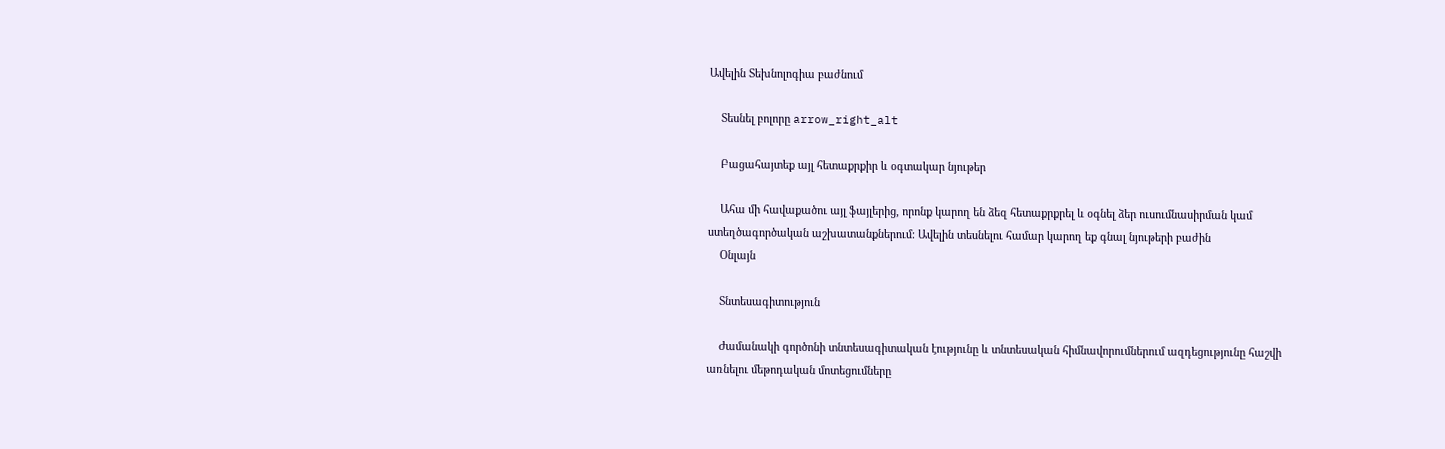Ավելին Տեխնոլոգիա բաժնում

    Տեսնել բոլորը arrow_right_alt

    Բացահայտեք այլ հետաքրքիր և օգտակար նյութեր

    Ահա մի հավաքածու այլ ֆայլերից, որոնք կարող են ձեզ հետաքրքրել և օգնել ձեր ուսումնասիրման կամ ստեղծագործական աշխատանքներում: Ավելին տեսնելու համար կարող եք գնալ նյութերի բաժին
    Օնլայն

    Տնտեսագիտություն

    Ժամանակի գործոնի տնտեսագիտական էությունը և տնտեսական հիմնավորումներում ազդեցությունը հաշվի առնելու մեթոդական մոտեցումները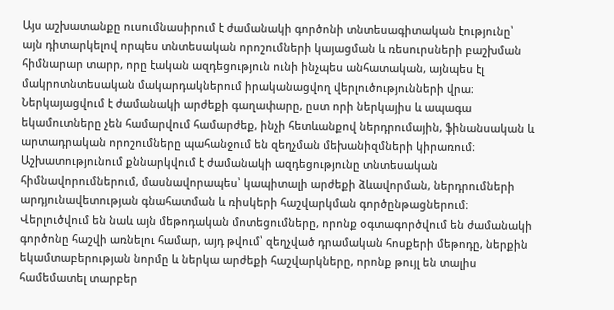Այս աշխատանքը ուսումնասիրում է ժամանակի գործոնի տնտեսագիտական էությունը՝ այն դիտարկելով որպես տնտեսական որոշումների կայացման և ռեսուրսների բաշխման հիմնարար տարր, որը էական ազդեցություն ունի ինչպես անհատական, այնպես էլ մակրոտնտեսական մակարդակներում իրականացվող վերլուծությունների վրա։ Ներկայացվում է ժամանակի արժեքի գաղափարը, ըստ որի ներկայիս և ապագա եկամուտները չեն համարվում համարժեք, ինչի հետևանքով ներդրումային, ֆինանսական և արտադրական որոշումները պահանջում են զեղչման մեխանիզմների կիրառում։ Աշխատությունում քննարկվում է ժամանակի ազդեցությունը տնտեսական հիմնավորումներում, մասնավորապես՝ կապիտալի արժեքի ձևավորման, ներդրումների արդյունավետության գնահատման և ռիսկերի հաշվարկման գործընթացներում։ Վերլուծվում են նաև այն մեթոդական մոտեցումները, որոնք օգտագործվում են ժամանակի գործոնը հաշվի առնելու համար, այդ թվում՝ զեղչված դրամական հոսքերի մեթոդը, ներքին եկամտաբերության նորմը և ներկա արժեքի հաշվարկները, որոնք թույլ են տալիս համեմատել տարբեր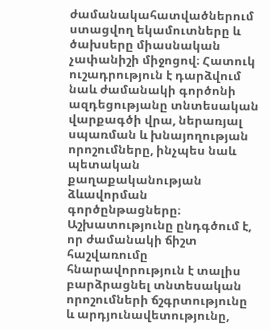ժամանակահատվածներում ստացվող եկամուտները և ծախսերը միասնական չափանիշի միջոցով։ Հատուկ ուշադրություն է դարձվում նաև ժամանակի գործոնի ազդեցությանը տնտեսական վարքագծի վրա, ներառյալ սպառման և խնայողության որոշումները, ինչպես նաև պետական քաղաքականության ձևավորման գործընթացները։ Աշխատությունը ընդգծում է, որ ժամանակի ճիշտ հաշվառումը հնարավորություն է տալիս բարձրացնել տնտեսական որոշումների ճշգրտությունը և արդյունավետությունը,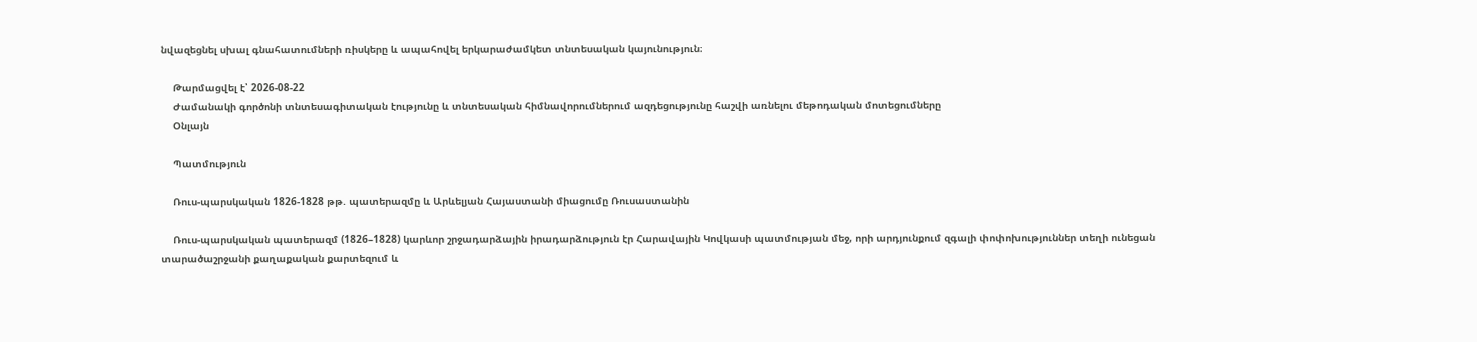նվազեցնել սխալ գնահատումների ռիսկերը և ապահովել երկարաժամկետ տնտեսական կայունություն։

    Թարմացվել է՝ 2026-08-22
    Ժամանակի գործոնի տնտեսագիտական էությունը և տնտեսական հիմնավորումներում ազդեցությունը հաշվի առնելու մեթոդական մոտեցումները
    Օնլայն

    Պատմություն

    Ռուս-պարսկական 1826-1828 թթ. պատերազմը և Արևելյան Հայաստանի միացումը Ռուսաստանին

    Ռուս-պարսկական պատերազմ (1826–1828) կարևոր շրջադարձային իրադարձություն էր Հարավային Կովկասի պատմության մեջ, որի արդյունքում զգալի փոփոխություններ տեղի ունեցան տարածաշրջանի քաղաքական քարտեզում և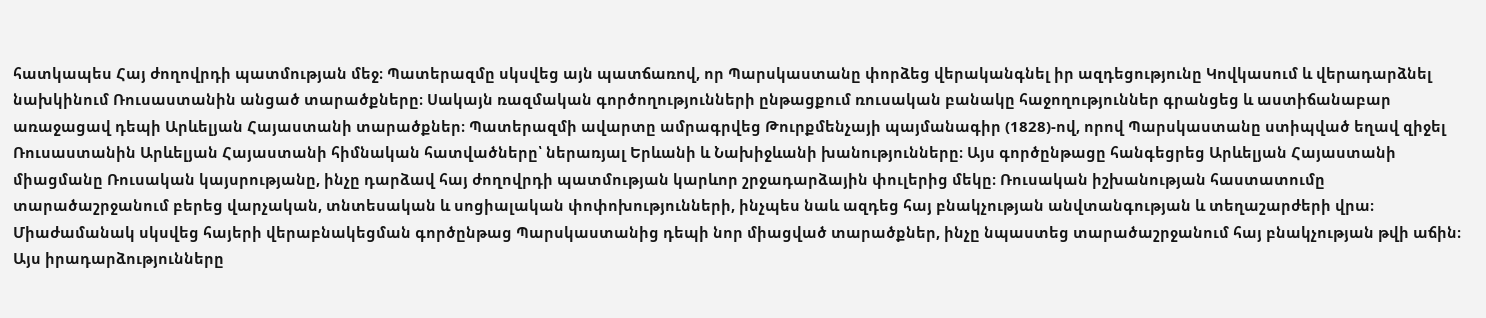հատկապես Հայ ժողովրդի պատմության մեջ։ Պատերազմը սկսվեց այն պատճառով, որ Պարսկաստանը փորձեց վերականգնել իր ազդեցությունը Կովկասում և վերադարձնել նախկինում Ռուսաստանին անցած տարածքները։ Սակայն ռազմական գործողությունների ընթացքում ռուսական բանակը հաջողություններ գրանցեց և աստիճանաբար առաջացավ դեպի Արևելյան Հայաստանի տարածքներ։ Պատերազմի ավարտը ամրագրվեց Թուրքմենչայի պայմանագիր (1828)-ով, որով Պարսկաստանը ստիպված եղավ զիջել Ռուսաստանին Արևելյան Հայաստանի հիմնական հատվածները՝ ներառյալ Երևանի և Նախիջևանի խանությունները։ Այս գործընթացը հանգեցրեց Արևելյան Հայաստանի միացմանը Ռուսական կայսրությանը, ինչը դարձավ հայ ժողովրդի պատմության կարևոր շրջադարձային փուլերից մեկը։ Ռուսական իշխանության հաստատումը տարածաշրջանում բերեց վարչական, տնտեսական և սոցիալական փոփոխությունների, ինչպես նաև ազդեց հայ բնակչության անվտանգության և տեղաշարժերի վրա։ Միաժամանակ սկսվեց հայերի վերաբնակեցման գործընթաց Պարսկաստանից դեպի նոր միացված տարածքներ, ինչը նպաստեց տարածաշրջանում հայ բնակչության թվի աճին։ Այս իրադարձությունները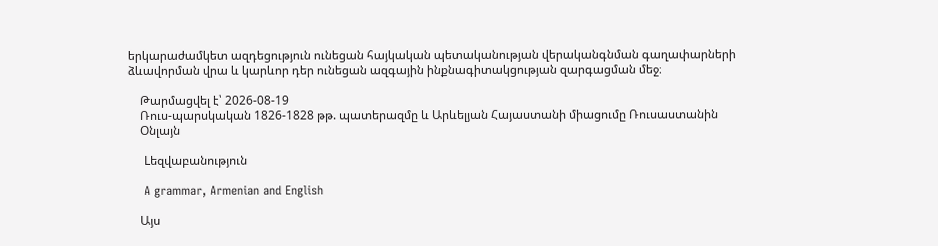երկարաժամկետ ազդեցություն ունեցան հայկական պետականության վերականգնման գաղափարների ձևավորման վրա և կարևոր դեր ունեցան ազգային ինքնագիտակցության զարգացման մեջ։

    Թարմացվել է՝ 2026-08-19
    Ռուս-պարսկական 1826-1828 թթ. պատերազմը և Արևելյան Հայաստանի միացումը Ռուսաստանին
    Օնլայն

    Lեզվաբանություն

    A grammar, Armenian and English

    Այս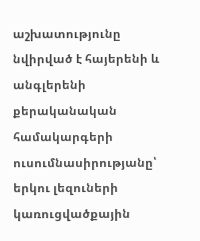աշխատությունը նվիրված է հայերենի և անգլերենի քերականական համակարգերի ուսումնասիրությանը՝ երկու լեզուների կառուցվածքային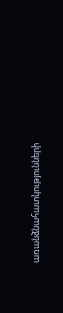առանձնահատկությունների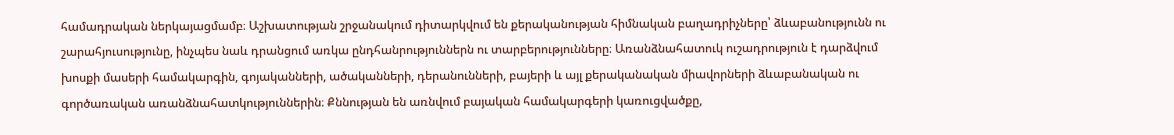համադրական ներկայացմամբ։ Աշխատության շրջանակում դիտարկվում են քերականության հիմնական բաղադրիչները՝ ձևաբանությունն ու շարահյուսությունը, ինչպես նաև դրանցում առկա ընդհանրություններն ու տարբերությունները։ Առանձնահատուկ ուշադրություն է դարձվում խոսքի մասերի համակարգին, գոյականների, ածականների, դերանունների, բայերի և այլ քերականական միավորների ձևաբանական ու գործառական առանձնահատկություններին։ Քննության են առնվում բայական համակարգերի կառուցվածքը,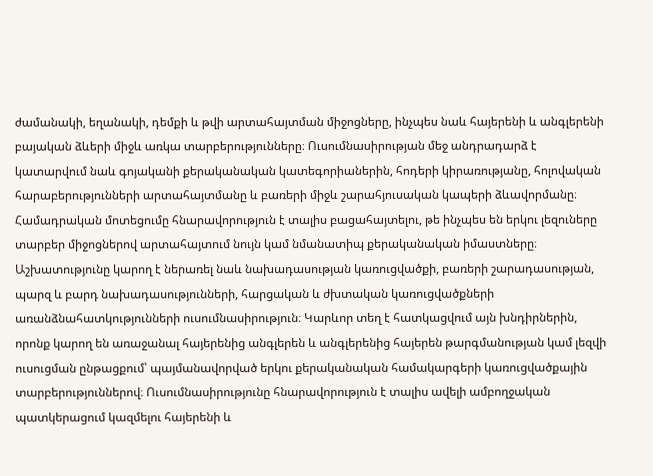ժամանակի, եղանակի, դեմքի և թվի արտահայտման միջոցները, ինչպես նաև հայերենի և անգլերենի բայական ձևերի միջև առկա տարբերությունները։ Ուսումնասիրության մեջ անդրադարձ է կատարվում նաև գոյականի քերականական կատեգորիաներին, հոդերի կիրառությանը, հոլովական հարաբերությունների արտահայտմանը և բառերի միջև շարահյուսական կապերի ձևավորմանը։ Համադրական մոտեցումը հնարավորություն է տալիս բացահայտելու, թե ինչպես են երկու լեզուները տարբեր միջոցներով արտահայտում նույն կամ նմանատիպ քերականական իմաստները։ Աշխատությունը կարող է ներառել նաև նախադասության կառուցվածքի, բառերի շարադասության, պարզ և բարդ նախադասությունների, հարցական և ժխտական կառուցվածքների առանձնահատկությունների ուսումնասիրություն։ Կարևոր տեղ է հատկացվում այն խնդիրներին, որոնք կարող են առաջանալ հայերենից անգլերեն և անգլերենից հայերեն թարգմանության կամ լեզվի ուսուցման ընթացքում՝ պայմանավորված երկու քերականական համակարգերի կառուցվածքային տարբերություններով։ Ուսումնասիրությունը հնարավորություն է տալիս ավելի ամբողջական պատկերացում կազմելու հայերենի և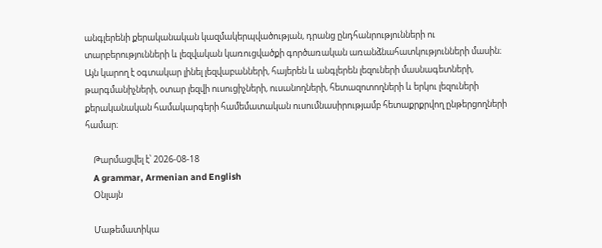անգլերենի քերականական կազմակերպվածության, դրանց ընդհանրությունների ու տարբերությունների և լեզվական կառուցվածքի գործառական առանձնահատկությունների մասին։ Այն կարող է օգտակար լինել լեզվաբանների, հայերեն և անգլերեն լեզուների մասնագետների, թարգմանիչների, օտար լեզվի ուսուցիչների, ուսանողների, հետազոտողների և երկու լեզուների քերականական համակարգերի համեմատական ուսումնասիրությամբ հետաքրքրվող ընթերցողների համար։

    Թարմացվել է՝ 2026-08-18
    A grammar, Armenian and English
    Օնլայն

    Մաթեմատիկա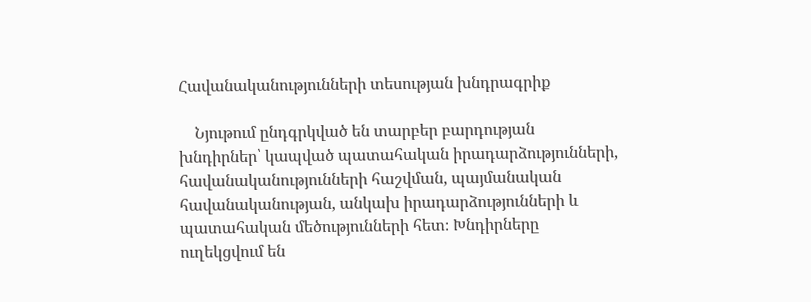Հավանականությունների տեսության խնդրագրիք

    Նյութում ընդգրկված են տարբեր բարդության խնդիրներ՝ կապված պատահական իրադարձությունների, հավանականությունների հաշվման, պայմանական հավանականության, անկախ իրադարձությունների և պատահական մեծությունների հետ։ Խնդիրները ուղեկցվում են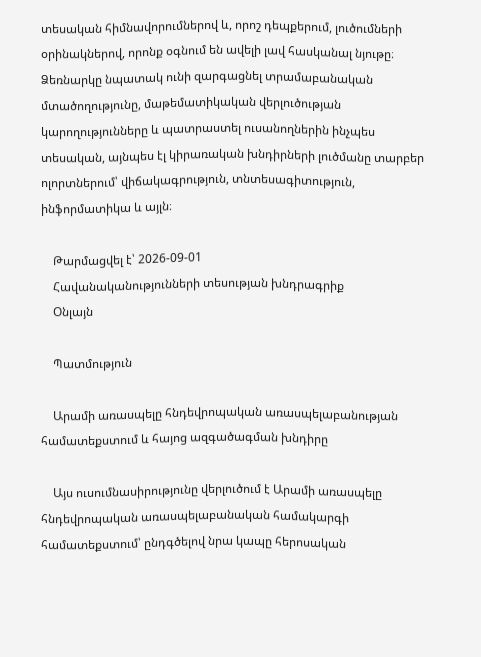տեսական հիմնավորումներով և, որոշ դեպքերում, լուծումների օրինակներով, որոնք օգնում են ավելի լավ հասկանալ նյութը։ Ձեռնարկը նպատակ ունի զարգացնել տրամաբանական մտածողությունը, մաթեմատիկական վերլուծության կարողությունները և պատրաստել ուսանողներին ինչպես տեսական, այնպես էլ կիրառական խնդիրների լուծմանը տարբեր ոլորտներում՝ վիճակագրություն, տնտեսագիտություն, ինֆորմատիկա և այլն։

    Թարմացվել է՝ 2026-09-01
    Հավանականությունների տեսության խնդրագրիք
    Օնլայն

    Պատմություն

    Արամի առասպելը հնդեվրոպական առասպելաբանության համատեքստում և հայոց ազգածագման խնդիրը

    Այս ուսումնասիրությունը վերլուծում է Արամի առասպելը հնդեվրոպական առասպելաբանական համակարգի համատեքստում՝ ընդգծելով նրա կապը հերոսական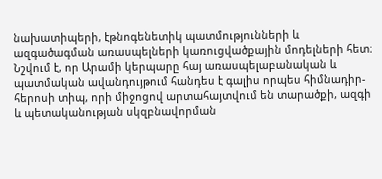նախատիպերի, էթնոգենետիկ պատմությունների և ազգածագման առասպելների կառուցվածքային մոդելների հետ։ Նշվում է, որ Արամի կերպարը հայ առասպելաբանական և պատմական ավանդույթում հանդես է գալիս որպես հիմնադիր-հերոսի տիպ, որի միջոցով արտահայտվում են տարածքի, ազգի և պետականության սկզբնավորման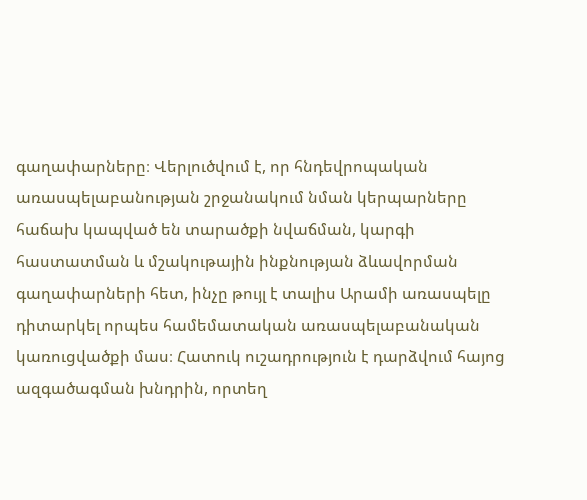գաղափարները։ Վերլուծվում է, որ հնդեվրոպական առասպելաբանության շրջանակում նման կերպարները հաճախ կապված են տարածքի նվաճման, կարգի հաստատման և մշակութային ինքնության ձևավորման գաղափարների հետ, ինչը թույլ է տալիս Արամի առասպելը դիտարկել որպես համեմատական առասպելաբանական կառուցվածքի մաս։ Հատուկ ուշադրություն է դարձվում հայոց ազգածագման խնդրին, որտեղ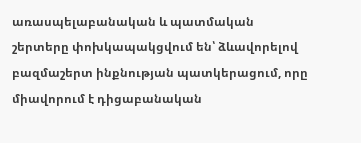առասպելաբանական և պատմական շերտերը փոխկապակցվում են՝ ձևավորելով բազմաշերտ ինքնության պատկերացում, որը միավորում է դիցաբանական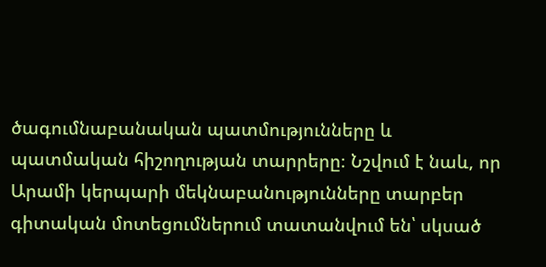ծագումնաբանական պատմությունները և պատմական հիշողության տարրերը։ Նշվում է նաև, որ Արամի կերպարի մեկնաբանությունները տարբեր գիտական մոտեցումներում տատանվում են՝ սկսած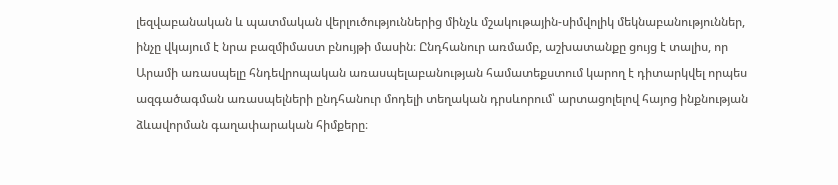լեզվաբանական և պատմական վերլուծություններից մինչև մշակութային-սիմվոլիկ մեկնաբանություններ, ինչը վկայում է նրա բազմիմաստ բնույթի մասին։ Ընդհանուր առմամբ, աշխատանքը ցույց է տալիս, որ Արամի առասպելը հնդեվրոպական առասպելաբանության համատեքստում կարող է դիտարկվել որպես ազգածագման առասպելների ընդհանուր մոդելի տեղական դրսևորում՝ արտացոլելով հայոց ինքնության ձևավորման գաղափարական հիմքերը։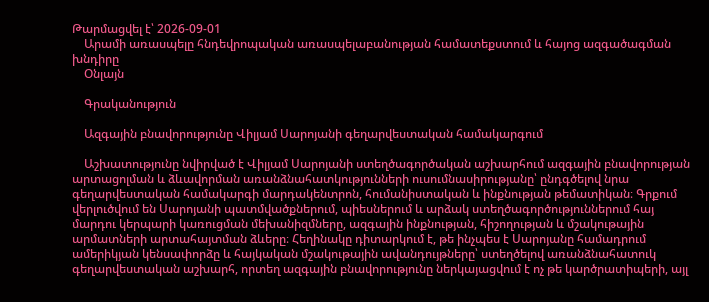Թարմացվել է՝ 2026-09-01
    Արամի առասպելը հնդեվրոպական առասպելաբանության համատեքստում և հայոց ազգածագման խնդիրը
    Օնլայն

    Գրականություն

    Ազգային բնավորությունը Վիլյամ Սարոյանի գեղարվեստական համակարգում

    Աշխատությունը նվիրված է Վիլյամ Սարոյանի ստեղծագործական աշխարհում ազգային բնավորության արտացոլման և ձևավորման առանձնահատկությունների ուսումնասիրությանը՝ ընդգծելով նրա գեղարվեստական համակարգի մարդակենտրոն, հումանիստական և ինքնության թեմատիկան։ Գրքում վերլուծվում են Սարոյանի պատմվածքներում, պիեսներում և արձակ ստեղծագործություններում հայ մարդու կերպարի կառուցման մեխանիզմները, ազգային ինքնության, հիշողության և մշակութային արմատների արտահայտման ձևերը։ Հեղինակը դիտարկում է, թե ինչպես է Սարոյանը համադրում ամերիկյան կենսափորձը և հայկական մշակութային ավանդույթները՝ ստեղծելով առանձնահատուկ գեղարվեստական աշխարհ, որտեղ ազգային բնավորությունը ներկայացվում է ոչ թե կարծրատիպերի, այլ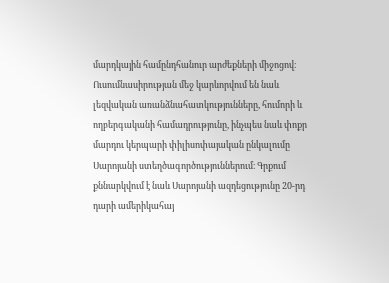մարդկային համընդհանուր արժեքների միջոցով։ Ուսումնասիրության մեջ կարևորվում են նաև լեզվական առանձնահատկությունները, հումորի և ողբերգականի համադրությունը, ինչպես նաև փոքր մարդու կերպարի փիլիսոփայական ընկալումը Սարոյանի ստեղծագործություններում։ Գրքում քննարկվում է նաև Սարոյանի ազդեցությունը 20-րդ դարի ամերիկահայ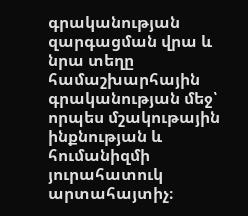գրականության զարգացման վրա և նրա տեղը համաշխարհային գրականության մեջ՝ որպես մշակութային ինքնության և հումանիզմի յուրահատուկ արտահայտիչ։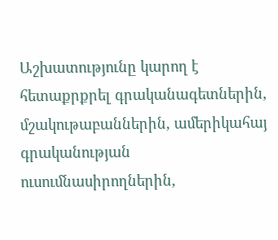Աշխատությունը կարող է հետաքրքրել գրականագետներին, մշակութաբաններին, ամերիկահայ գրականության ուսումնասիրողներին,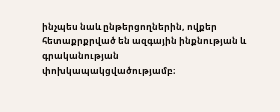ինչպես նաև ընթերցողներին, ովքեր հետաքրքրված են ազգային ինքնության և գրականության փոխկապակցվածությամբ։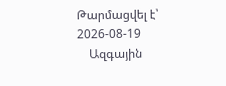Թարմացվել է՝ 2026-08-19
    Ազգային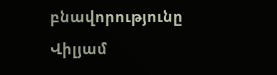բնավորությունը Վիլյամ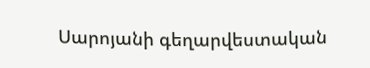Սարոյանի գեղարվեստական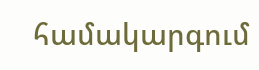համակարգում